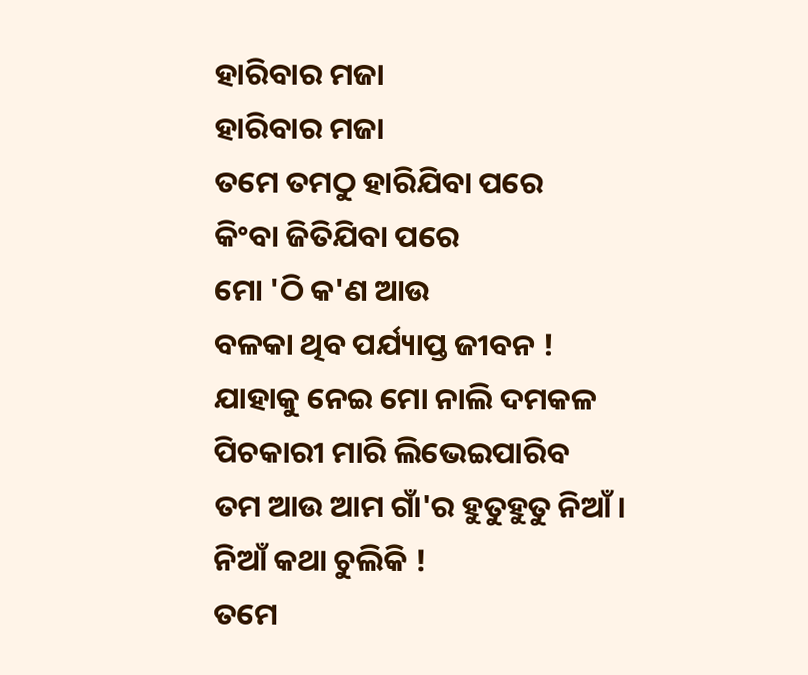ହାରିବାର ମଜା
ହାରିବାର ମଜା
ତମେ ତମଠୁ ହାରିଯିବା ପରେ
କିଂବା ଜିତିଯିବା ପରେ
ମୋ 'ଠି କ'ଣ ଆଉ
ବଳକା ଥିବ ପର୍ଯ୍ୟାପ୍ତ ଜୀବନ !
ଯାହାକୁ ନେଇ ମୋ ନାଲି ଦମକଳ
ପିଚକାରୀ ମାରି ଲିଭେଇପାରିବ
ତମ ଆଉ ଆମ ଗାଁ'ର ହୁତୁହୁତୁ ନିଆଁ ।
ନିଆଁ କଥା ଚୁଲିକି !
ତମେ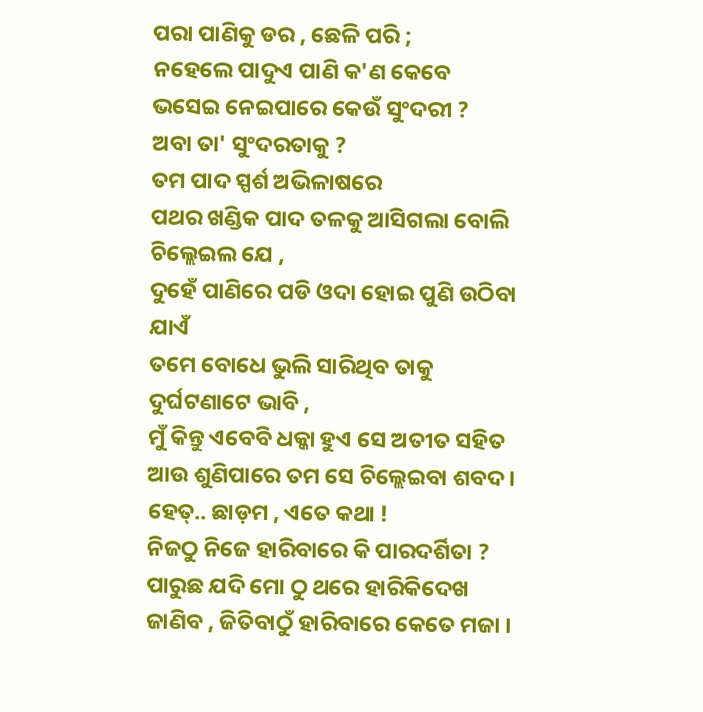ପରା ପାଣିକୁ ଡର , ଛେଳି ପରି ;
ନହେଲେ ପାଦୁଏ ପାଣି କ'ଣ କେବେ
ଭସେଇ ନେଇପାରେ କେଉଁ ସୁଂଦରୀ ?
ଅବା ତା' ସୁଂଦରତାକୁ ?
ତମ ପାଦ ସ୍ପର୍ଶ ଅଭିଳାଷରେ
ପଥର ଖଣ୍ଡିକ ପାଦ ତଳକୁ ଆସିଗଲା ବୋଲି
ଚିଲ୍ଲେଇଲ ଯେ ,
ଦୁହେଁ ପାଣିରେ ପଡି ଓଦା ହୋଇ ପୁଣି ଉଠିବା ଯାଏଁ
ତମେ ବୋଧେ ଭୁଲି ସାରିଥିବ ତାକୁ
ଦୁର୍ଘଟଣାଟେ ଭାବି ,
ମୁଁ କିନ୍ତୁ ଏବେବି ଧକ୍କା ହୁଏ ସେ ଅତୀତ ସହିତ
ଆଉ ଶୁଣିପାରେ ତମ ସେ ଚିଲ୍ଲେଇବା ଶବଦ ।
ହେତ୍.. ଛାଡ଼ମ , ଏତେ କଥା !
ନିଜଠୁ ନିଜେ ହାରିବାରେ କି ପାରଦର୍ଶିତା ?
ପାରୁଛ ଯଦି ମୋ ଠୁ ଥରେ ହାରିକିଦେଖ
ଜାଣିବ , ଜିତିବାଠୁଁ ହାରିବାରେ କେତେ ମଜା ।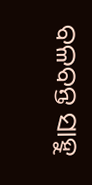ବଳବନ୍ତ ସାହୁ